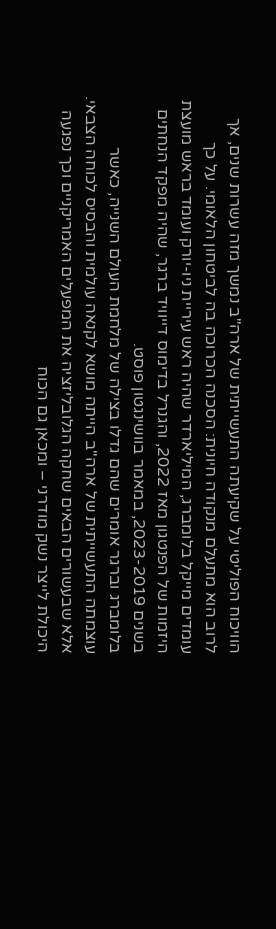הוויכוח הפוליטי על שקיעתה התעשייתית של ארה"ב נמשך מזה עשרות שנים, אך לרוב הוא מתעלם מנקודה חיונית: הסכנה הכרוכה בה לביטחון הלאומי. על כך עומדים מייקל בלומברג, המיליארדר שהיה ראש עיריית ניו-יורק ועומד בראש מועצת היזמות של הפנטגון מאז 2022, והגנרל בדימוס דייוויד ברגר, שהיה מפקד הנחתים בשנים 2023-2019, במאמר בוושינגטון פוסט.
בלומברג וברגר אומרים שהם גדלו בצילה של מלחמת העולם השנייה, כאשר עוצמתה התעשייתית של ארה"ב הייתה מושא לקנאה עולמית והבסיס לכוחה הצבאי. אלא שבעשורים הבאים שחקה הגלובליזציה את המפעלים האמריקניים וכך נפגעה היכולת לייצר נשק מודרני – ומכאן גם הכוח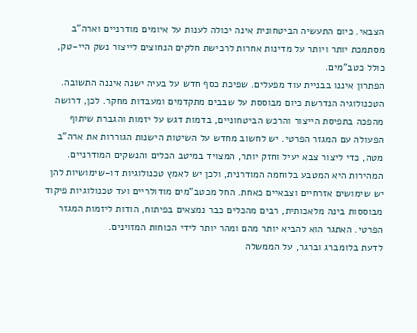הצבאי. כיום התעשיה הביטחונית אינה יכולה לענות על איומים מודרניים וארה"ב מסתמכת יותר ויותר על מדינות אחרות לרכישת חלקים הנחוצים לייצור נשק היי-טק, כולל כטב"מים.
הפתרון איננו בבניית עוד מפעלים. שפיכת כסף חדש על בעיה ישנה איננה התשובה. הטכנולוגיה הנדרשת כיום מבוססת על שבבים מתקדמים ומעבדות מחקר. לכן, דרושה מהפכה בתפיסת הייצור והרכש הביטחוניים, בדמות דגש על יזמות והגברת שיתוף הפעולה עם המגזר הפרטי. יש לחשוב מחדש על השיטות הישנות הגוררות את ארה"ב מטה, כדי ליצור צבא יעיל וחזק יותר, המצויד במיטב הכלים והנשקים המודרניים.
המהירות היא המטבע בלוחמה המודרנית, ולכן יש לאמץ טכנולוגיות דו-שימושיות להן יש שימושים אזרחיים וצבאיים כאחת. החל מכטב"מים מודולריים ועד טכנולוגיות פיקוד מבוססות בינה מלאכותית, רבים מהכלים כבר נמצאים בפיתוח, הודות ליזמות המגזר הפרטי. האתגר הוא להביא יותר מהם ומהר יותר לידי הכוחות המזוינים.
לדעת בלומברג וברגר, על הממשלה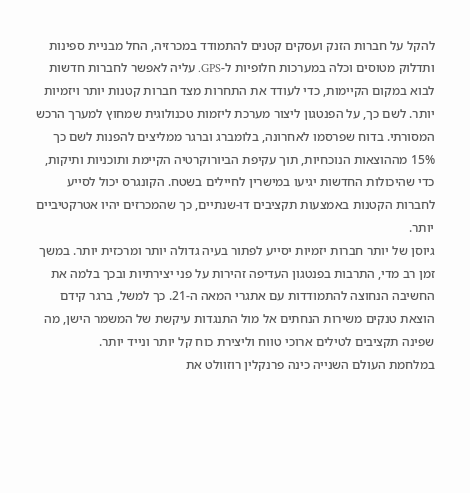להקל על חברות הזנק ועסקים קטנים להתמודד במכרזיה, החל מבניית ספינות ותדלוק מטוסים וכלה במערכות חלופיות ל-GPS. עליה לאפשר לחברות חדשות לבוא במקום הקיימות, כדי לעודד את התחרות מצד חברות קטנות יותר ויזמיות יותר. לשם כך, על הפנטגון ליצור מערכת ליזמות טכנולוגית שמחוץ למערך הרכש המסורתי. בדוח שפרסמו לאחרונה, בלומברג וברגר ממליצים להפנות לשם כך 15% מההוצאות הנוכחיות, תוך עקיפת הביורוקרטיה הקיימת ותוכניות ותיקות, כדי שהיכולות החדשות יגיעו במישרין לחיילים בשטח. הקונגרס יכול לסייע לחברות הקטנות באמצעות תקציבים דו-שנתיים, כך שהמכרזים יהיו אטרקטיביים יותר.
גיוסן של יותר חברות יזמיות יסייע לפתור בעיה גדולה יותר ומרכזית יותר. במשך זמן רב מדי, התרבות בפנטגון העדיפה זהירות על פני יצירתיות ובכך בלמה את החשיבה הנחוצה להתמודדות עם אתגרי המאה ה-21. כך למשל, ברגר קידם הוצאת טנקים משירות הנחתים אל מול התנגדות עיקשת של המשמר הישן, מה שפינה תקציבים לטילים ארוכי טווח וליצירת כוח קל יותר ונייד יותר.
במלחמת העולם השנייה כינה פרנקלין רוזוולט את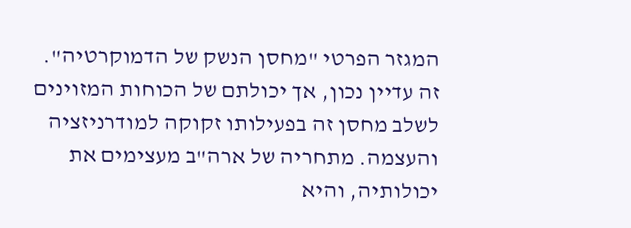המגזר הפרטי "מחסן הנשק של הדמוקרטיה". זה עדיין נכון, אך יכולתם של הכוחות המזוינים לשלב מחסן זה בפעילותו זקוקה למודרניזציה והעצמה. מתחריה של ארה"ב מעצימים את יכולותיה, והיא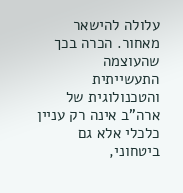עלולה להישאר מאחור. הכרה בכך שהעוצמה התעשייתית והטכנולוגית של ארה"ב אינה רק עניין כלכלי אלא גם ביטחוני,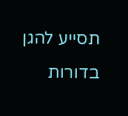תסייע להגן בדורות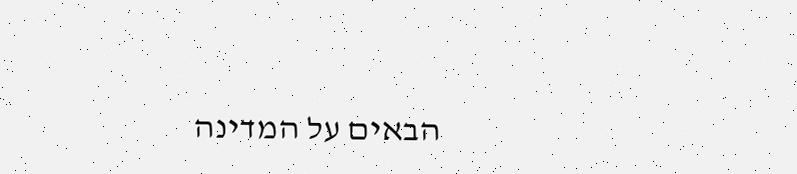הבאים על המדינה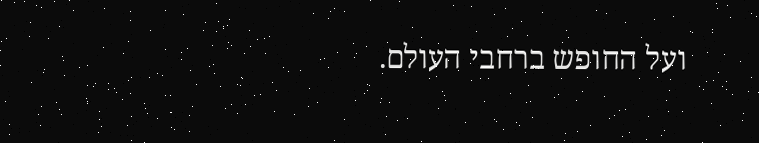ועל החופש ברחבי העולם.